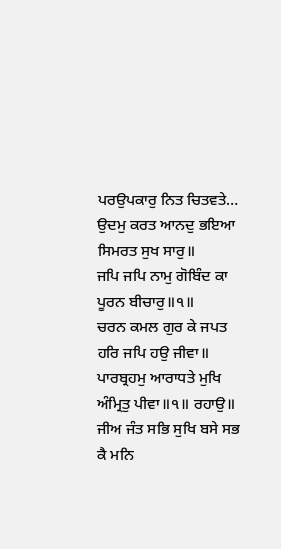ਪਰਉਪਕਾਰੁ ਨਿਤ ਚਿਤਵਤੇ…
ਉਦਮੁ ਕਰਤ ਆਨਦੁ ਭਇਆ ਸਿਮਰਤ ਸੁਖ ਸਾਰੁ॥
ਜਪਿ ਜਪਿ ਨਾਮੁ ਗੋਬਿੰਦ ਕਾ ਪੂਰਨ ਬੀਚਾਰੁ॥੧॥
ਚਰਨ ਕਮਲ ਗੁਰ ਕੇ ਜਪਤ ਹਰਿ ਜਪਿ ਹਉ ਜੀਵਾ॥
ਪਾਰਬ੍ਰਹਮੁ ਆਰਾਧਤੇ ਮੁਖਿ ਅੰਮ੍ਰਿਤੁ ਪੀਵਾ॥੧॥ ਰਹਾਉ॥
ਜੀਅ ਜੰਤ ਸਭਿ ਸੁਖਿ ਬਸੇ ਸਭ ਕੈ ਮਨਿ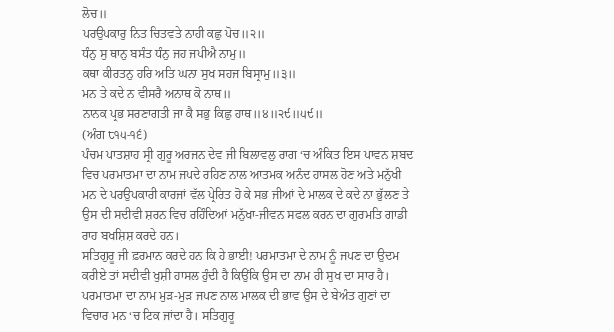ਲੋਚ॥
ਪਰਉਪਕਾਰੁ ਨਿਤ ਚਿਤਵਤੇ ਨਾਹੀ ਕਛੁ ਪੋਚ॥੨॥
ਧੰਨੁ ਸੁ ਥਾਨੁ ਬਸੰਤ ਧੰਨੁ ਜਹ ਜਪੀਐ ਨਾਮੁ॥
ਕਥਾ ਕੀਰਤਨੁ ਹਰਿ ਅਤਿ ਘਨਾ ਸੁਖ ਸਹਜ ਬਿਸ੍ਰਾਮੁ॥੩॥
ਮਨ ਤੇ ਕਦੇ ਨ ਵੀਸਰੈ ਅਨਾਥ ਕੋ ਨਾਥ॥
ਨਾਨਕ ਪ੍ਰਭ ਸਰਣਾਗਤੀ ਜਾ ਕੈ ਸਭੁ ਕਿਛੁ ਹਾਥ॥੪॥੨੯॥੫੯॥
(ਅੰਗ ੮੧੫-੧੬)
ਪੰਚਮ ਪਾਤਸ਼ਾਹ ਸ੍ਰੀ ਗੁਰੂ ਅਰਜਨ ਦੇਵ ਜੀ ਬਿਲਾਵਲੁ ਰਾਗ ‘ਚ ਅੰਕਿਤ ਇਸ ਪਾਵਨ ਸ਼ਬਦ ਵਿਚ ਪਰਮਾਤਮਾ ਦਾ ਨਾਮ ਜਪਦੇ ਰਹਿਣ ਨਾਲ ਆਤਮਕ ਅਨੰਦ ਹਾਸਲ ਹੋਣ ਅਤੇ ਮਨੁੱਖੀ ਮਨ ਦੇ ਪਰਉਪਕਾਰੀ ਕਾਰਜਾਂ ਵੱਲ ਪ੍ਰੇਰਿਤ ਹੋ ਕੇ ਸਭ ਜੀਆਂ ਦੇ ਮਾਲਕ ਦੇ ਕਦੇ ਨਾ ਭੁੱਲਣ ਤੇ ਉਸ ਦੀ ਸਦੀਵੀ ਸ਼ਰਨ ਵਿਚ ਰਹਿੰਦਿਆਂ ਮਨੁੱਖਾ-ਜੀਵਨ ਸਫਲ ਕਰਨ ਦਾ ਗੁਰਮਤਿ ਗਾਡੀ ਰਾਹ ਬਖਸ਼ਿਸ਼ ਕਰਦੇ ਹਨ।
ਸਤਿਗੁਰੂ ਜੀ ਫ਼ਰਮਾਨ ਕਰਦੇ ਹਨ ਕਿ ਹੇ ਭਾਈ! ਪਰਮਾਤਮਾ ਦੇ ਨਾਮ ਨੂੰ ਜਪਣ ਦਾ ਉਦਮ ਕਰੀਏ ਤਾਂ ਸਦੀਵੀ ਖੁਸ਼ੀ ਹਾਸਲ ਹੁੰਦੀ ਹੈ ਕਿਉਂਕਿ ਉਸ ਦਾ ਨਾਮ ਹੀ ਸੁਖ ਦਾ ਸਾਰ ਹੈ। ਪਰਮਾਤਮਾ ਦਾ ਨਾਮ ਮੁੜ-ਮੁੜ ਜਪਣ ਨਾਲ ਮਾਲਕ ਦੀ ਭਾਵ ਉਸ ਦੇ ਬੇਅੰਤ ਗੁਣਾਂ ਦਾ ਵਿਚਾਰ ਮਨ ‘ਚ ਟਿਕ ਜਾਂਦਾ ਹੈ। ਸਤਿਗੁਰੂ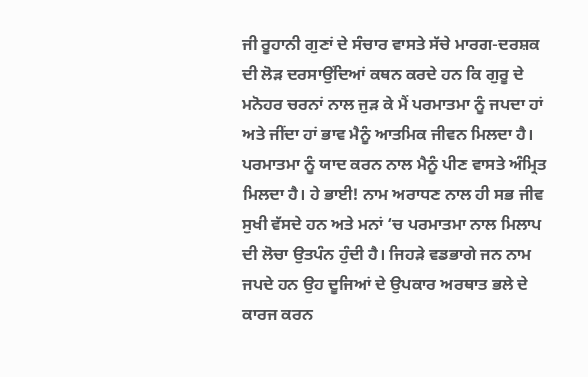ਜੀ ਰੂਹਾਨੀ ਗੁਣਾਂ ਦੇ ਸੰਚਾਰ ਵਾਸਤੇ ਸੱਚੇ ਮਾਰਗ-ਦਰਸ਼ਕ ਦੀ ਲੋੜ ਦਰਸਾਉਂਦਿਆਂ ਕਥਨ ਕਰਦੇ ਹਨ ਕਿ ਗੁਰੂ ਦੇ ਮਨੋਹਰ ਚਰਨਾਂ ਨਾਲ ਜੁੜ ਕੇ ਮੈਂ ਪਰਮਾਤਮਾ ਨੂੰ ਜਪਦਾ ਹਾਂ ਅਤੇ ਜੀਂਦਾ ਹਾਂ ਭਾਵ ਮੈਨੂੰ ਆਤਮਿਕ ਜੀਵਨ ਮਿਲਦਾ ਹੈ। ਪਰਮਾਤਮਾ ਨੂੰ ਯਾਦ ਕਰਨ ਨਾਲ ਮੈਨੂੰ ਪੀਣ ਵਾਸਤੇ ਅੰਮ੍ਰਿਤ ਮਿਲਦਾ ਹੈ। ਹੇ ਭਾਈ! ਨਾਮ ਅਰਾਧਣ ਨਾਲ ਹੀ ਸਭ ਜੀਵ ਸੁਖੀ ਵੱਸਦੇ ਹਨ ਅਤੇ ਮਨਾਂ ‘ਚ ਪਰਮਾਤਮਾ ਨਾਲ ਮਿਲਾਪ ਦੀ ਲੋਚਾ ਉਤਪੰਨ ਹੁੰਦੀ ਹੈ। ਜਿਹੜੇ ਵਡਭਾਗੇ ਜਨ ਨਾਮ ਜਪਦੇ ਹਨ ਉਹ ਦੂਜਿਆਂ ਦੇ ਉਪਕਾਰ ਅਰਥਾਤ ਭਲੇ ਦੇ ਕਾਰਜ ਕਰਨ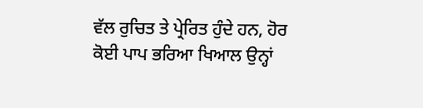ਵੱਲ ਰੁਚਿਤ ਤੇ ਪ੍ਰੇਰਿਤ ਹੁੰਦੇ ਹਨ, ਹੋਰ ਕੋਈ ਪਾਪ ਭਰਿਆ ਖਿਆਲ ਉਨ੍ਹਾਂ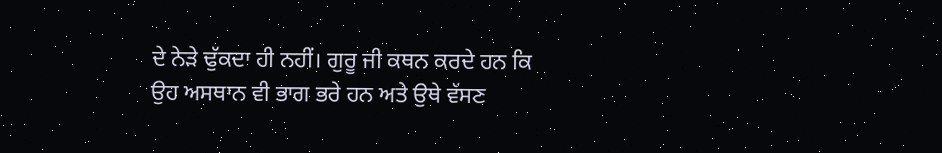ਦੇ ਨੇੜੇ ਢੁੱਕਦਾ ਹੀ ਨਹੀਂ। ਗੁਰੂ ਜੀ ਕਥਨ ਕਰਦੇ ਹਨ ਕਿ ਉਹ ਅਸਥਾਨ ਵੀ ਭਾਗ ਭਰੇ ਹਨ ਅਤੇ ਉਥੇ ਵੱਸਣ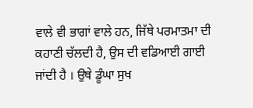ਵਾਲੇ ਵੀ ਭਾਗਾਂ ਵਾਲੇ ਹਨ, ਜਿੱਥੇ ਪਰਮਾਤਮਾ ਦੀ ਕਹਾਣੀ ਚੱਲਦੀ ਹੈ, ਉਸ ਦੀ ਵਡਿਆਈ ਗਾਈ ਜਾਂਦੀ ਹੈ । ਉਥੇ ਡੂੰਘਾ ਸੁਖ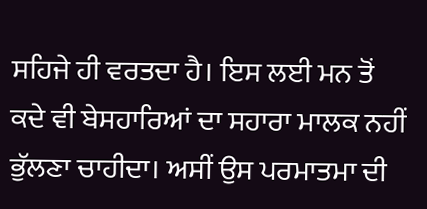ਸਹਿਜੇ ਹੀ ਵਰਤਦਾ ਹੈ। ਇਸ ਲਈ ਮਨ ਤੋਂ ਕਦੇ ਵੀ ਬੇਸਹਾਰਿਆਂ ਦਾ ਸਹਾਰਾ ਮਾਲਕ ਨਹੀਂ ਭੁੱਲਣਾ ਚਾਹੀਦਾ। ਅਸੀਂ ਉਸ ਪਰਮਾਤਮਾ ਦੀ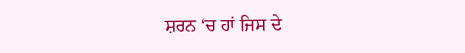ਸ਼ਰਨ ‘ਚ ਹਾਂ ਜਿਸ ਦੇ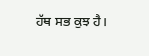ਹੱਥ ਸਭ ਕੁਝ ਹੈ।